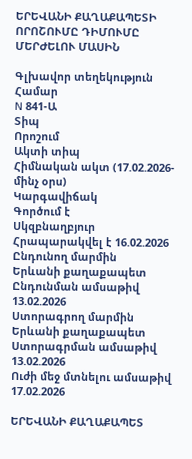ԵՐԵՎԱՆԻ ՔԱՂԱՔԱՊԵՏԻ ՈՐՈՇՈՒՄԸ ԴԻՄՈՒՄԸ ՄԵՐԺԵԼՈՒ ՄԱՍԻՆ

Գլխավոր տեղեկություն
Համար
N 841-Ա
Տիպ
Որոշում
Ակտի տիպ
Հիմնական ակտ (17.02.2026-մինչ օրս)
Կարգավիճակ
Գործում է
Սկզբնաղբյուր
Հրապարակվել է 16.02.2026
Ընդունող մարմին
Երևանի քաղաքապետ
Ընդունման ամսաթիվ
13.02.2026
Ստորագրող մարմին
Երևանի քաղաքապետ
Ստորագրման ամսաթիվ
13.02.2026
Ուժի մեջ մտնելու ամսաթիվ
17.02.2026

ԵՐԵՎԱՆԻ ՔԱՂԱՔԱՊԵՏ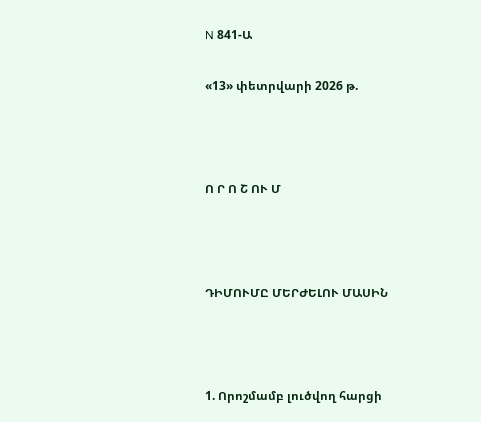N 841-Ա

«13» փետրվարի 2026 թ.



Ո Ր Ո Շ ՈՒ Մ



ԴԻՄՈՒՄԸ ՄԵՐԺԵԼՈՒ ՄԱՍԻՆ



1. Որոշմամբ լուծվող հարցի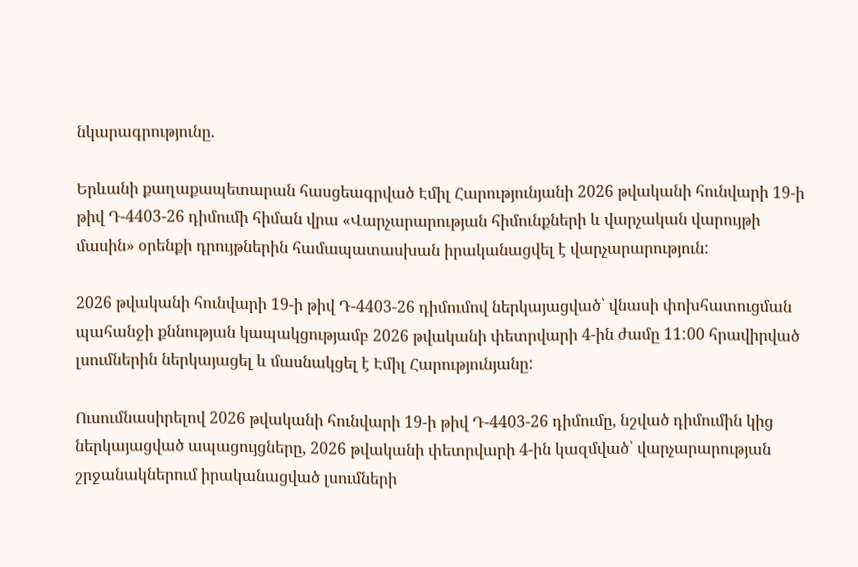նկարագրությունը.

Երևանի քաղաքապետարան հասցեագրված Էմիլ Հարությունյանի 2026 թվականի հունվարի 19-ի թիվ Դ-4403-26 դիմումի հիման վրա «Վարչարարության հիմունքների և վարչական վարույթի մասին» օրենքի դրույթներին համապատասխան իրականացվել է վարչարարություն:

2026 թվականի հունվարի 19-ի թիվ Դ-4403-26 դիմումով ներկայացված՝ վնասի փոխհատուցման պահանջի քննության կապակցությամբ 2026 թվականի փետրվարի 4-ին ժամը 11:00 հրավիրված լսումներին ներկայացել և մասնակցել է Էմիլ Հարությունյանը:

Ուսումնասիրելով 2026 թվականի հունվարի 19-ի թիվ Դ-4403-26 դիմումը, նշված դիմումին կից ներկայացված ապացույցները, 2026 թվականի փետրվարի 4-ին կազմված՝ վարչարարության շրջանակներում իրականացված լսումների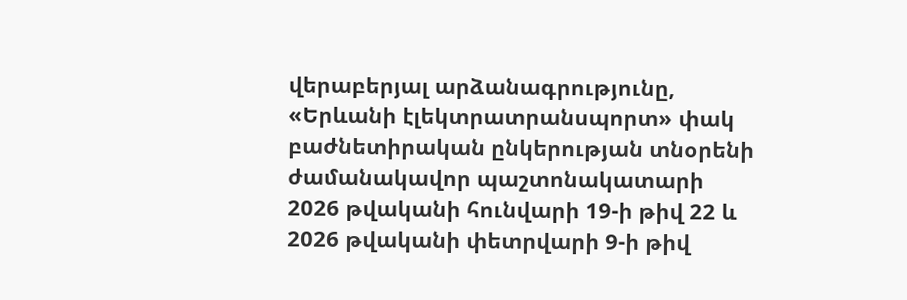վերաբերյալ արձանագրությունը, «Երևանի էլեկտրատրանսպորտ» փակ բաժնետիրական ընկերության տնօրենի ժամանակավոր պաշտոնակատարի 2026 թվականի հունվարի 19-ի թիվ 22 և 2026 թվականի փետրվարի 9-ի թիվ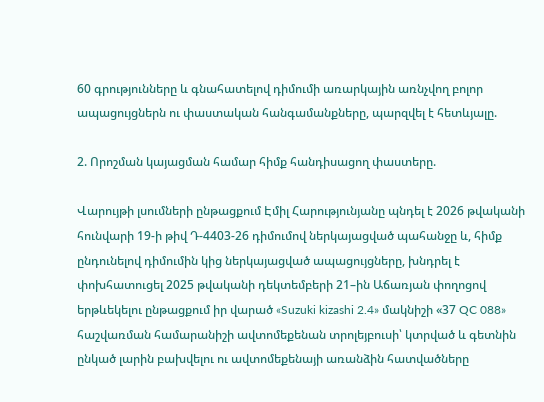60 գրությունները և գնահատելով դիմումի առարկային առնչվող բոլոր ապացույցներն ու փաստական հանգամանքները, պարզվել է հետևյալը.

2. Որոշման կայացման համար հիմք հանդիսացող փաստերը.

Վարույթի լսումների ընթացքում Էմիլ Հարությունյանը պնդել է 2026 թվականի հունվարի 19-ի թիվ Դ-4403-26 դիմումով ներկայացված պահանջը և, հիմք ընդունելով դիմումին կից ներկայացված ապացույցները, խնդրել է փոխհատուցել 2025 թվականի դեկտեմբերի 21–ին Աճառյան փողոցով երթևեկելու ընթացքում իր վարած «Suzuki kizashi 2.4» մակնիշի «37 QC 088» հաշվառման համարանիշի ավտոմեքենան տրոլեյբուսի՝ կտրված և գետնին ընկած լարին բախվելու ու ավտոմեքենայի առանձին հատվածները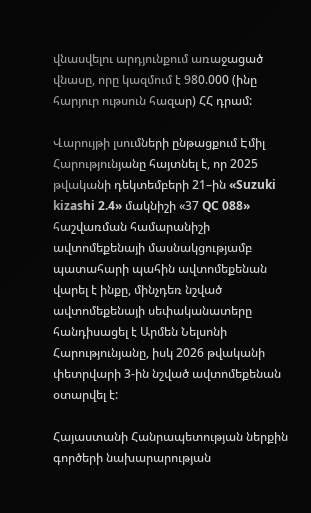վնասվելու արդյունքում առաջացած վնասը, որը կազմում է 980.000 (ինը հարյուր ութսուն հազար) ՀՀ դրամ:

Վարույթի լսումների ընթացքում Էմիլ Հարությունյանը հայտնել է, որ 2025 թվականի դեկտեմբերի 21–ին «Suzuki kizashi 2.4» մակնիշի «37 QC 088» հաշվառման համարանիշի ավտոմեքենայի մասնակցությամբ պատահարի պահին ավտոմեքենան վարել է ինքը, մինչդեռ նշված ավտոմեքենայի սեփականատերը հանդիսացել է Արմեն Նելսոնի Հարությունյանը, իսկ 2026 թվականի փետրվարի 3-ին նշված ավտոմեքենան օտարվել է:

Հայաստանի Հանրապետության ներքին գործերի նախարարության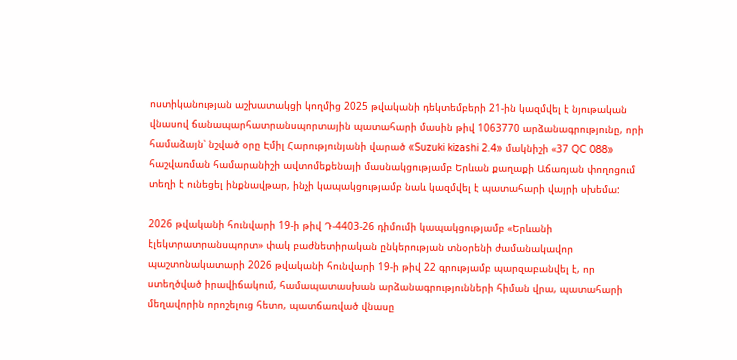ոստիկանության աշխատակցի կողմից 2025 թվականի դեկտեմբերի 21-ին կազմվել է նյութական վնասով ճանապարհատրանսպորտային պատահարի մասին թիվ 1063770 արձանագրությունը, որի համաձայն՝ նշված օրը Էմիլ Հարությունյանի վարած «Suzuki kizashi 2.4» մակնիշի «37 QC 088» հաշվառման համարանիշի ավտոմեքենայի մասնակցությամբ Երևան քաղաքի Աճառյան փողոցում տեղի է ունեցել ինքնավթար, ինչի կապակցությամբ նաև կազմվել է պատահարի վայրի սխեմա:

2026 թվականի հունվարի 19-ի թիվ Դ-4403-26 դիմումի կապակցությամբ «Երևանի էլեկտրատրանսպորտ» փակ բաժնետիրական ընկերության տնօրենի ժամանակավոր պաշտոնակատարի 2026 թվականի հունվարի 19-ի թիվ 22 գրությամբ պարզաբանվել է, որ ստեղծված իրավիճակում, համապատասխան արձանագրությունների հիման վրա, պատահարի մեղավորին որոշելուց հետո, պատճառված վնասը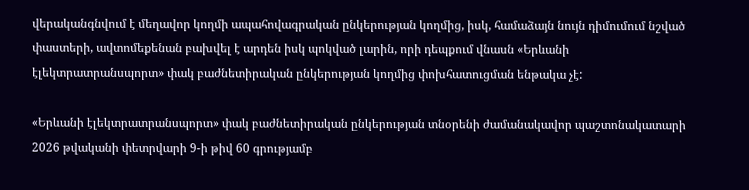վերականգնվում է մեղավոր կողմի ապահովագրական ընկերության կողմից, իսկ, համաձայն նույն դիմումում նշված փաստերի, ավտոմեքենան բախվել է արդեն իսկ պոկված լարին, որի դեպքում վնասն «Երևանի էլեկտրատրանսպորտ» փակ բաժնետիրական ընկերության կողմից փոխհատուցման ենթակա չէ:

«Երևանի էլեկտրատրանսպորտ» փակ բաժնետիրական ընկերության տնօրենի ժամանակավոր պաշտոնակատարի 2026 թվականի փետրվարի 9-ի թիվ 60 գրությամբ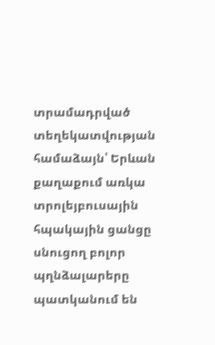տրամադրված տեղեկատվության համաձայն՝ Երևան քաղաքում առկա տրոլեյբուսային հպակային ցանցը սնուցող բոլոր պղնձալարերը պատկանում են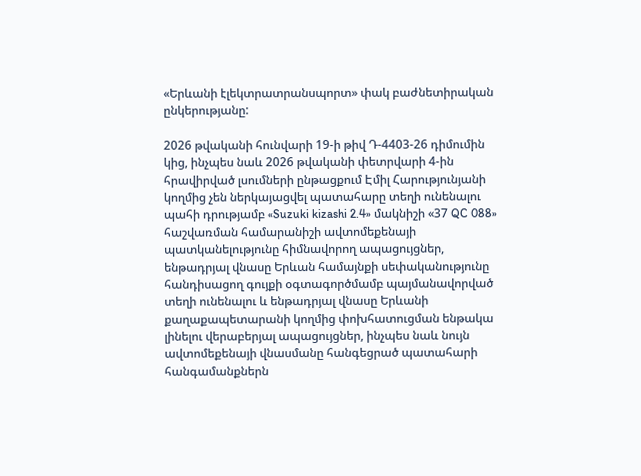«Երևանի էլեկտրատրանսպորտ» փակ բաժնետիրական ընկերությանը:

2026 թվականի հունվարի 19-ի թիվ Դ-4403-26 դիմումին կից, ինչպես նաև 2026 թվականի փետրվարի 4-ին հրավիրված լսումների ընթացքում Էմիլ Հարությունյանի կողմից չեն ներկայացվել պատահարը տեղի ունենալու պահի դրությամբ «Suzuki kizashi 2.4» մակնիշի «37 QC 088» հաշվառման համարանիշի ավտոմեքենայի պատկանելությունը հիմնավորող ապացույցներ, ենթադրյալ վնասը Երևան համայնքի սեփականությունը հանդիսացող գույքի օգտագործմամբ պայմանավորված տեղի ունենալու և ենթադրյալ վնասը Երևանի քաղաքապետարանի կողմից փոխհատուցման ենթակա լինելու վերաբերյալ ապացույցներ, ինչպես նաև նույն ավտոմեքենայի վնասմանը հանգեցրած պատահարի հանգամանքներն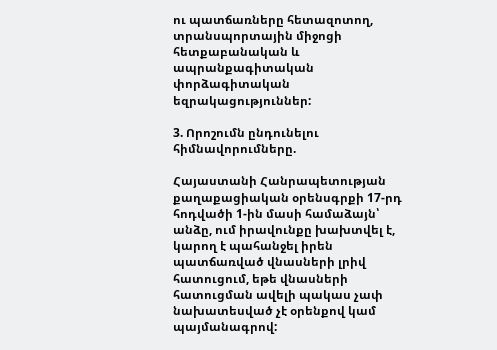ու պատճառները հետազոտող, տրանսպորտային միջոցի հետքաբանական և ապրանքագիտական փորձագիտական եզրակացություններ:

3. Որոշումն ընդունելու հիմնավորումները.

Հայաստանի Հանրապետության քաղաքացիական օրենսգրքի 17-րդ հոդվածի 1-ին մասի համաձայն՝ անձը, ում իրավունքը խախտվել է, կարող է պահանջել իրեն պատճառված վնասների լրիվ հատուցում, եթե վնասների հատուցման ավելի պակաս չափ նախատեսված չէ օրենքով կամ պայմանագրով: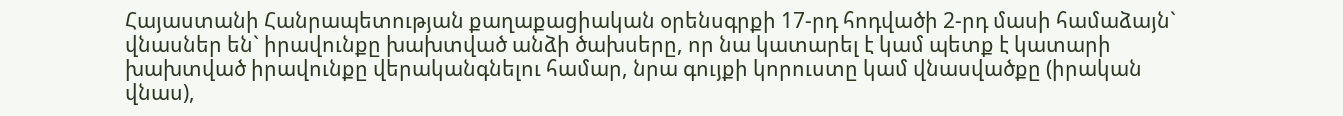Հայաստանի Հանրապետության քաղաքացիական օրենսգրքի 17-րդ հոդվածի 2-րդ մասի համաձայն` վնասներ են` իրավունքը խախտված անձի ծախսերը, որ նա կատարել է կամ պետք է կատարի խախտված իրավունքը վերականգնելու համար, նրա գույքի կորուստը կամ վնասվածքը (իրական վնաս),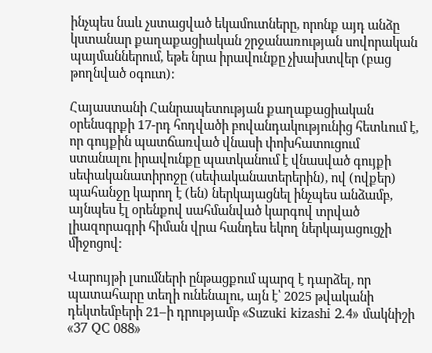ինչպես նաև չստացված եկամուտները, որոնք այդ անձը կստանար քաղաքացիական շրջանառության սովորական պայմաններում, եթե նրա իրավունքը չխախտվեր (բաց թողնված օգուտ):

Հայաստանի Հանրապետության քաղաքացիական օրենսգրքի 17-րդ հոդվածի բովանդակությունից հետևում է, որ գույքին պատճառված վնասի փոխհատուցում ստանալու իրավունքը պատկանում է վնասված գույքի սեփականատիրոջը (սեփականատերերին), ով (ովքեր) պահանջը կարող է (են) ներկայացնել ինչպես անձամբ, այնպես էլ օրենքով սահմանված կարգով տրված լիազորագրի հիման վրա հանդես եկող ներկայացուցչի միջոցով:

Վարույթի լսումների ընթացքում պարզ է դարձել, որ պատահարը տեղի ունենալու, այն է՝ 2025 թվականի դեկտեմբերի 21–ի դրությամբ «Suzuki kizashi 2.4» մակնիշի «37 QC 088»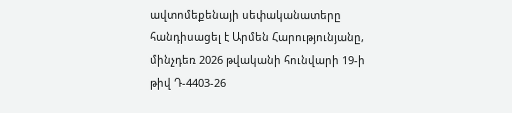ավտոմեքենայի սեփականատերը հանդիսացել է Արմեն Հարությունյանը, մինչդեռ 2026 թվականի հունվարի 19-ի թիվ Դ-4403-26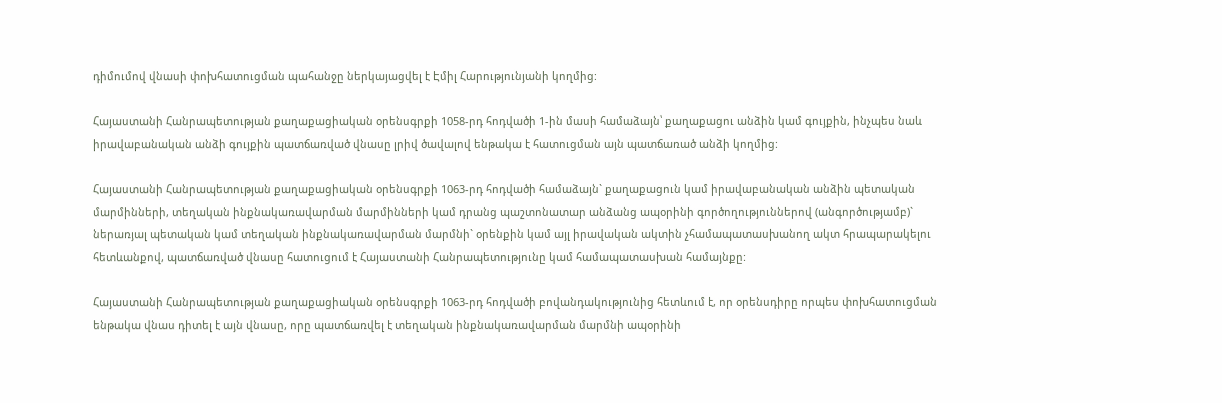դիմումով վնասի փոխհատուցման պահանջը ներկայացվել է Էմիլ Հարությունյանի կողմից:

Հայաստանի Հանրապետության քաղաքացիական օրենսգրքի 1058-րդ հոդվածի 1-ին մասի համաձայն՝ քաղաքացու անձին կամ գույքին, ինչպես նաև իրավաբանական անձի գույքին պատճառված վնասը լրիվ ծավալով ենթակա է հատուցման այն պատճառած անձի կողմից:

Հայաստանի Հանրապետության քաղաքացիական օրենսգրքի 1063-րդ հոդվածի համաձայն` քաղաքացուն կամ իրավաբանական անձին պետական մարմինների, տեղական ինքնակառավարման մարմինների կամ դրանց պաշտոնատար անձանց ապօրինի գործողություններով (անգործությամբ)` ներառյալ պետական կամ տեղական ինքնակառավարման մարմնի` օրենքին կամ այլ իրավական ակտին չհամապատասխանող ակտ հրապարակելու հետևանքով, պատճառված վնասը հատուցում է Հայաստանի Հանրապետությունը կամ համապատասխան համայնքը:

Հայաստանի Հանրապետության քաղաքացիական օրենսգրքի 1063-րդ հոդվածի բովանդակությունից հետևում է, որ օրենսդիրը որպես փոխհատուցման ենթակա վնաս դիտել է այն վնասը, որը պատճառվել է տեղական ինքնակառավարման մարմնի ապօրինի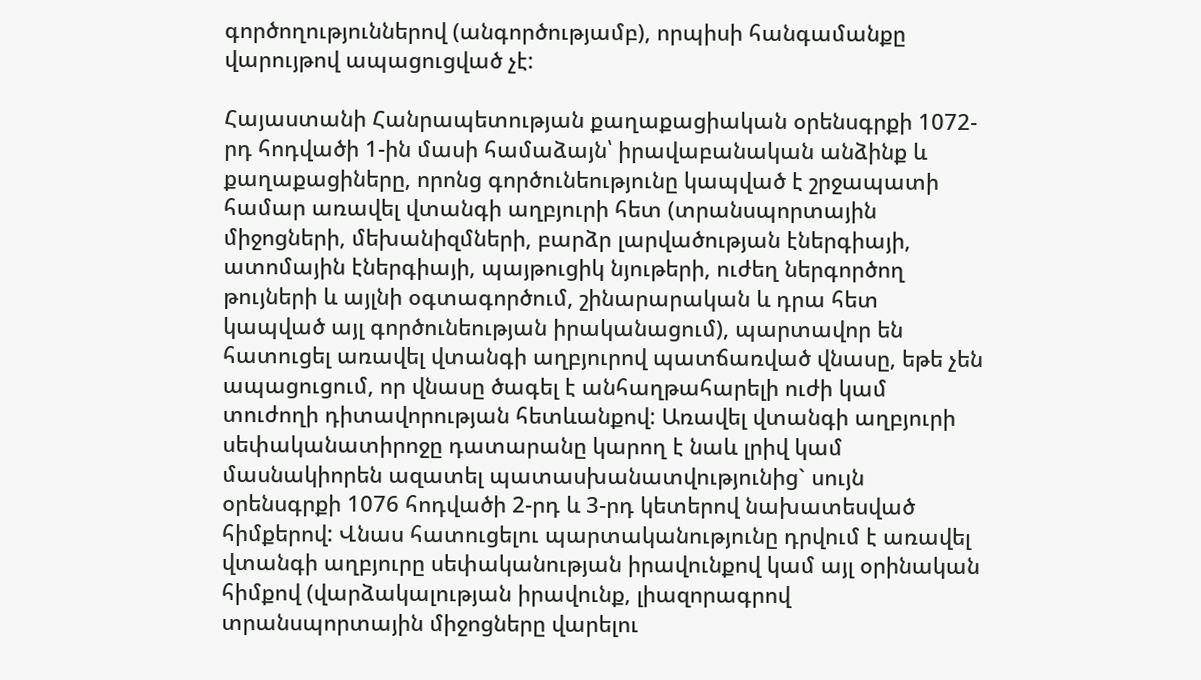գործողություններով (անգործությամբ), որպիսի հանգամանքը վարույթով ապացուցված չէ:

Հայաստանի Հանրապետության քաղաքացիական օրենսգրքի 1072-րդ հոդվածի 1-ին մասի համաձայն՝ իրավաբանական անձինք և քաղաքացիները, որոնց գործունեությունը կապված է շրջապատի համար առավել վտանգի աղբյուրի հետ (տրանսպորտային միջոցների, մեխանիզմների, բարձր լարվածության էներգիայի, ատոմային էներգիայի, պայթուցիկ նյութերի, ուժեղ ներգործող թույների և այլնի օգտագործում, շինարարական և դրա հետ կապված այլ գործունեության իրականացում), պարտավոր են հատուցել առավել վտանգի աղբյուրով պատճառված վնասը, եթե չեն ապացուցում, որ վնասը ծագել է անհաղթահարելի ուժի կամ տուժողի դիտավորության հետևանքով: Առավել վտանգի աղբյուրի սեփականատիրոջը դատարանը կարող է նաև լրիվ կամ մասնակիորեն ազատել պատասխանատվությունից` սույն օրենսգրքի 1076 հոդվածի 2-րդ և 3-րդ կետերով նախատեսված հիմքերով: Վնաս հատուցելու պարտականությունը դրվում է առավել վտանգի աղբյուրը սեփականության իրավունքով կամ այլ օրինական հիմքով (վարձակալության իրավունք, լիազորագրով տրանսպորտային միջոցները վարելու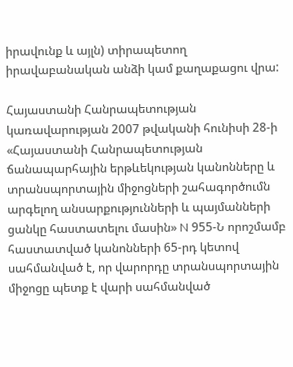իրավունք և այլն) տիրապետող իրավաբանական անձի կամ քաղաքացու վրա:

Հայաստանի Հանրապետության կառավարության 2007 թվականի հունիսի 28-ի «Հայաստանի Հանրապետության ճանապարհային երթևեկության կանոնները և տրանսպորտային միջոցների շահագործումն արգելող անսարքությունների և պայմանների ցանկը հաստատելու մասին» N 955-Ն որոշմամբ հաստատված կանոնների 65-րդ կետով սահմանված է, որ վարորդը տրանսպորտային միջոցը պետք է վարի սահմանված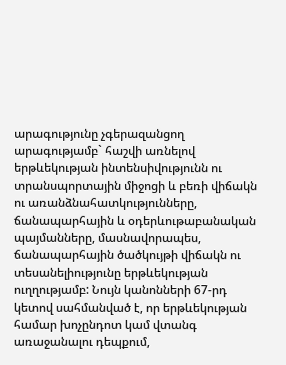արագությունը չգերազանցող արագությամբ` հաշվի առնելով երթևեկության ինտենսիվությունն ու տրանսպորտային միջոցի և բեռի վիճակն ու առանձնահատկությունները, ճանապարհային և օդերևութաբանական պայմանները, մասնավորապես, ճանապարհային ծածկույթի վիճակն ու տեսանելիությունը երթևեկության ուղղությամբ: Նույն կանոնների 67-րդ կետով սահմանված է, որ երթևեկության համար խոչընդոտ կամ վտանգ առաջանալու դեպքում,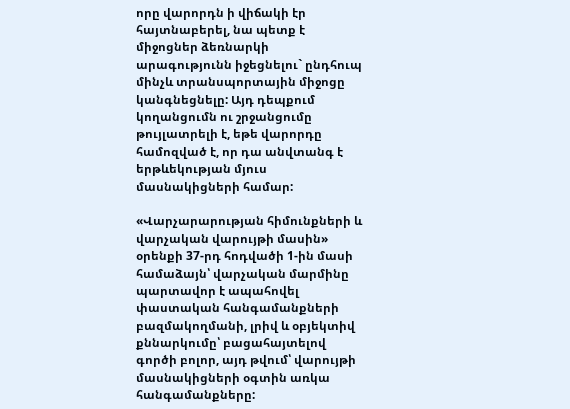որը վարորդն ի վիճակի էր հայտնաբերել, նա պետք է միջոցներ ձեռնարկի արագությունն իջեցնելու` ընդհուպ մինչև տրանսպորտային միջոցը կանգնեցնելը: Այդ դեպքում կողանցումն ու շրջանցումը թույլատրելի է, եթե վարորդը համոզված է, որ դա անվտանգ է երթևեկության մյուս մասնակիցների համար:

«Վարչարարության հիմունքների և վարչական վարույթի մասին» օրենքի 37-րդ հոդվածի 1-ին մասի համաձայն՝ վարչական մարմինը պարտավոր է ապահովել փաստական հանգամանքների բազմակողմանի, լրիվ և օբյեկտիվ քննարկումը՝ բացահայտելով գործի բոլոր, այդ թվում՝ վարույթի մասնակիցների օգտին առկա հանգամանքները: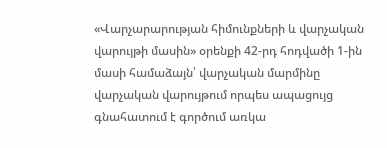«Վարչարարության հիմունքների և վարչական վարույթի մասին» օրենքի 42-րդ հոդվածի 1-ին մասի համաձայն՝ վարչական մարմինը վարչական վարույթում որպես ապացույց գնահատում է գործում առկա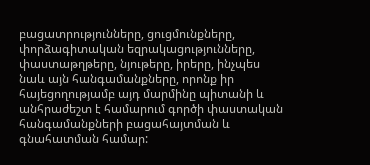բացատրությունները, ցուցմունքները, փորձագիտական եզրակացությունները, փաստաթղթերը, նյութերը, իրերը, ինչպես նաև այն հանգամանքները, որոնք իր հայեցողությամբ այդ մարմինը պիտանի և անհրաժեշտ է համարում գործի փաստական հանգամանքների բացահայտման և գնահատման համար: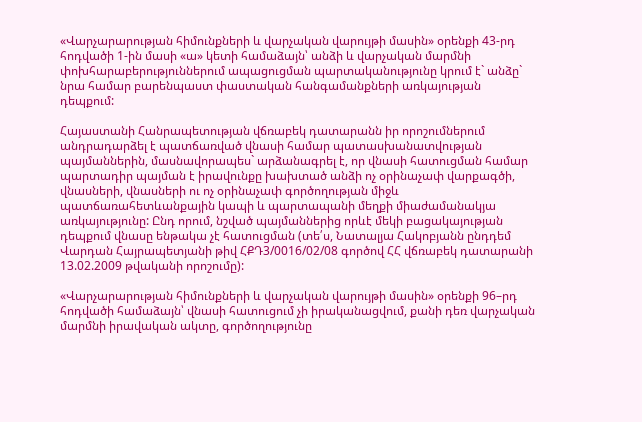«Վարչարարության հիմունքների և վարչական վարույթի մասին» օրենքի 43-րդ հոդվածի 1-ին մասի «ա» կետի համաձայն՝ անձի և վարչական մարմնի փոխհարաբերություններում ապացուցման պարտականությունը կրում է` անձը` նրա համար բարենպաստ փաստական հանգամանքների առկայության դեպքում:

Հայաստանի Հանրապետության վճռաբեկ դատարանն իր որոշումներում անդրադարձել է պատճառված վնասի համար պատասխանատվության պայմաններին, մասնավորապես` արձանագրել է, որ վնասի հատուցման համար պարտադիր պայման է իրավունքը խախտած անձի ոչ օրինաչափ վարքագծի, վնասների, վնասների ու ոչ օրինաչափ գործողության միջև պատճառահետևանքային կապի և պարտապանի մեղքի միաժամանակյա առկայությունը: Ընդ որում, նշված պայմաններից որևէ մեկի բացակայության դեպքում վնասը ենթակա չէ հատուցման (տե՛ս, Նատալյա Հակոբյանն ընդդեմ Վարդան Հայրապետյանի թիվ ՀՔԴ3/0016/02/08 գործով ՀՀ վճռաբեկ դատարանի 13.02.2009 թվականի որոշումը):

«Վարչարարության հիմունքների և վարչական վարույթի մասին» օրենքի 96–րդ հոդվածի համաձայն՝ վնասի հատուցում չի իրականացվում, քանի դեռ վարչական մարմնի իրավական ակտը, գործողությունը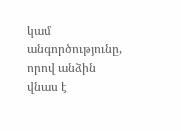կամ անգործությունը, որով անձին վնաս է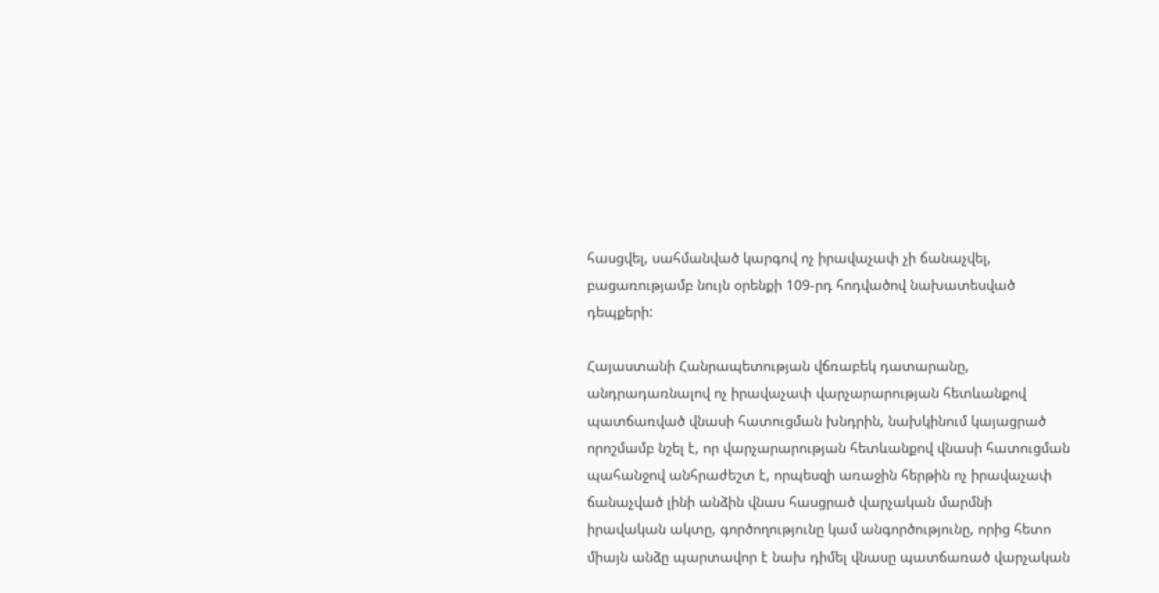հասցվել, սահմանված կարգով ոչ իրավաչափ չի ճանաչվել, բացառությամբ նույն օրենքի 109-րդ հոդվածով նախատեսված դեպքերի:

Հայաստանի Հանրապետության վճռաբեկ դատարանը, անդրադառնալով ոչ իրավաչափ վարչարարության հետևանքով պատճառված վնասի հատուցման խնդրին, նախկինում կայացրած որոշմամբ նշել է, որ վարչարարության հետևանքով վնասի հատուցման պահանջով անհրաժեշտ է, որպեսզի առաջին հերթին ոչ իրավաչափ ճանաչված լինի անձին վնաս հասցրած վարչական մարմնի իրավական ակտը, գործողությունը կամ անգործությունը, որից հետո միայն անձը պարտավոր է նախ դիմել վնասը պատճառած վարչական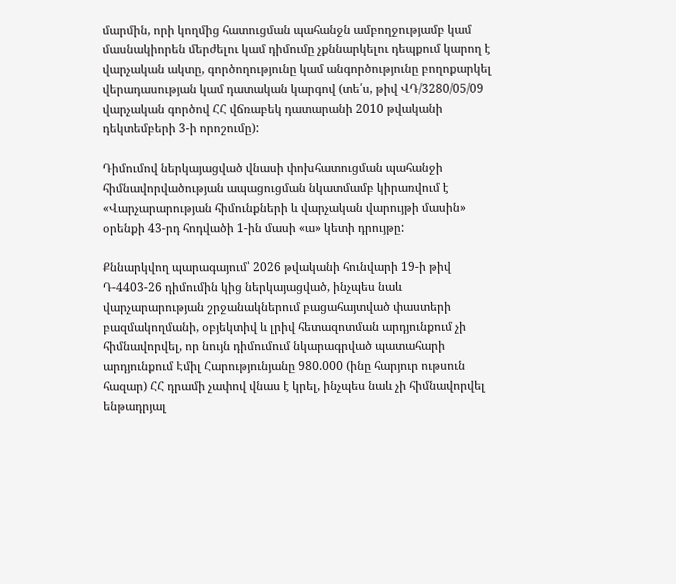մարմին, որի կողմից հատուցման պահանջն ամբողջությամբ կամ մասնակիորեն մերժելու կամ դիմումը չքննարկելու դեպքում կարող է վարչական ակտը, գործողությունը կամ անգործությունը բողոքարկել վերադասության կամ դատական կարգով (տե՛ս, թիվ ՎԴ/3280/05/09 վարչական գործով ՀՀ վճռաբեկ դատարանի 2010 թվականի դեկտեմբերի 3-ի որոշումը):

Դիմումով ներկայացված վնասի փոխհատուցման պահանջի հիմնավորվածության ապացուցման նկատմամբ կիրառվում է «Վարչարարության հիմունքների և վարչական վարույթի մասին» օրենքի 43-րդ հոդվածի 1-ին մասի «ա» կետի դրույթը:

Քննարկվող պարագայում՝ 2026 թվականի հունվարի 19-ի թիվ Դ-4403-26 դիմումին կից ներկայացված, ինչպես նաև վարչարարության շրջանակներում բացահայտված փաստերի բազմակողմանի, օբյեկտիվ և լրիվ հետազոտման արդյունքում չի հիմնավորվել, որ նույն դիմումում նկարագրված պատահարի արդյունքում Էմիլ Հարությունյանը 980.000 (ինը հարյուր ութսուն հազար) ՀՀ դրամի չափով վնաս է կրել, ինչպես նաև չի հիմնավորվել ենթադրյալ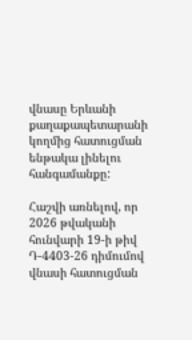վնասը Երևանի քաղաքապետարանի կողմից հատուցման ենթակա լինելու հանգամանքը:

Հաշվի առնելով, որ 2026 թվականի հունվարի 19-ի թիվ Դ-4403-26 դիմումով վնասի հատուցման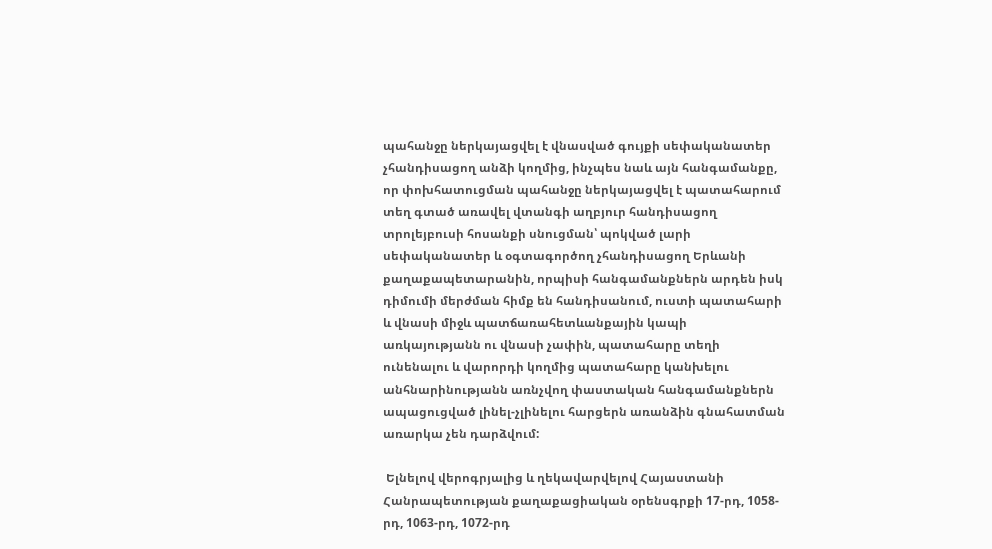պահանջը ներկայացվել է վնասված գույքի սեփականատեր չհանդիսացող անձի կողմից, ինչպես նաև այն հանգամանքը, որ փոխհատուցման պահանջը ներկայացվել է պատահարում տեղ գտած առավել վտանգի աղբյուր հանդիսացող տրոլեյբուսի հոսանքի սնուցման՝ պոկված լարի սեփականատեր և օգտագործող չհանդիսացող Երևանի քաղաքապետարանին, որպիսի հանգամանքներն արդեն իսկ դիմումի մերժման հիմք են հանդիսանում, ուստի պատահարի և վնասի միջև պատճառահետևանքային կապի առկայությանն ու վնասի չափին, պատահարը տեղի ունենալու և վարորդի կողմից պատահարը կանխելու անհնարինությանն առնչվող փաստական հանգամանքներն ապացուցված լինել-չլինելու հարցերն առանձին գնահատման առարկա չեն դարձվում:

 Ելնելով վերոգրյալից և ղեկավարվելով Հայաստանի Հանրապետության քաղաքացիական օրենսգրքի 17-րդ, 1058-րդ, 1063-րդ, 1072-րդ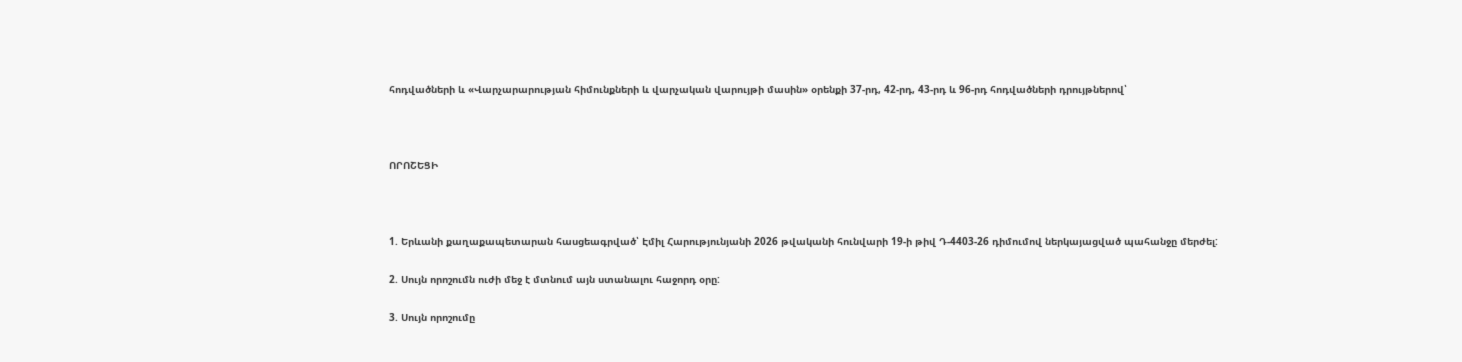հոդվածների և «Վարչարարության հիմունքների և վարչական վարույթի մասին» օրենքի 37-րդ, 42-րդ, 43-րդ և 96-րդ հոդվածների դրույթներով՝



ՈՐՈՇԵՑԻ



1. Երևանի քաղաքապետարան հասցեագրված՝ Էմիլ Հարությունյանի 2026 թվականի հունվարի 19-ի թիվ Դ-4403-26 դիմումով ներկայացված պահանջը մերժել:

2. Սույն որոշումն ուժի մեջ է մտնում այն ստանալու հաջորդ օրը:

3. Սույն որոշումը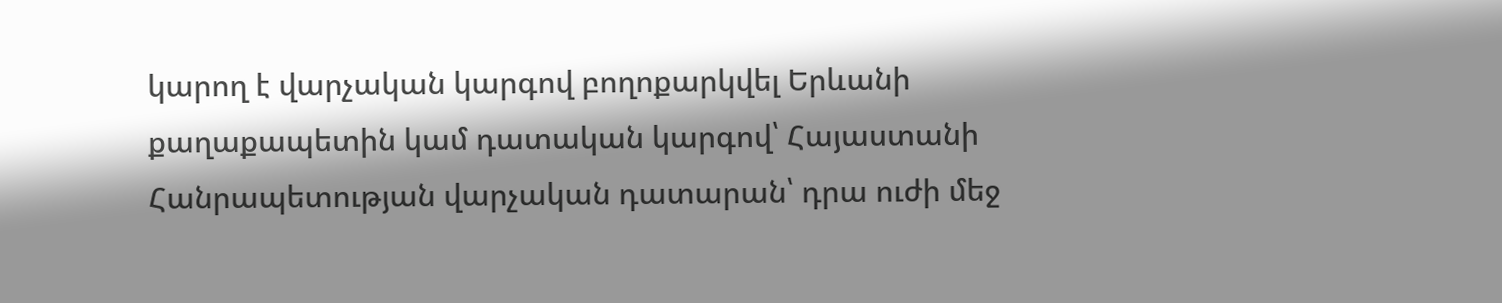կարող է վարչական կարգով բողոքարկվել Երևանի քաղաքապետին կամ դատական կարգով՝ Հայաստանի Հանրապետության վարչական դատարան՝ դրա ուժի մեջ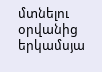մտնելու օրվանից երկամսյա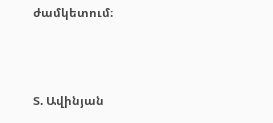ժամկետում։



Տ. Ավինյան